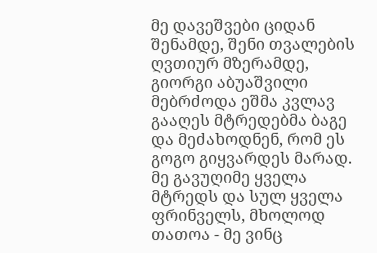მე დავეშვები ციდან შენამდე, შენი თვალების ღვთიურ მზერამდე, გიორგი აბუაშვილი
მებრძოდა ეშმა კვლავ გააღეს მტრედებმა ბაგე და მეძახოდნენ, რომ ეს გოგო გიყვარდეს მარად. მე გავუღიმე ყველა მტრედს და სულ ყველა ფრინველს, მხოლოდ თათოა - მე ვინც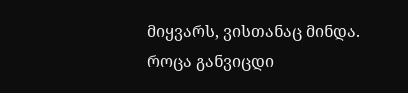მიყვარს, ვისთანაც მინდა.
როცა განვიცდი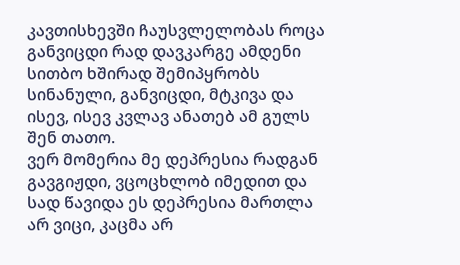კავთისხევში ჩაუსვლელობას როცა განვიცდი რად დავკარგე ამდენი სითბო ხშირად შემიპყრობს სინანული, განვიცდი, მტკივა და ისევ, ისევ კვლავ ანათებ ამ გულს შენ თათო.
ვერ მომერია მე დეპრესია რადგან გავგიჟდი, ვცოცხლობ იმედით და სად წავიდა ეს დეპრესია მართლა არ ვიცი, კაცმა არ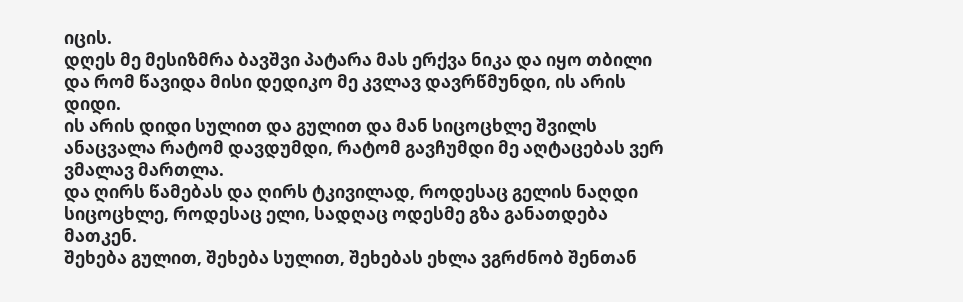იცის.
დღეს მე მესიზმრა ბავშვი პატარა მას ერქვა ნიკა და იყო თბილი და რომ წავიდა მისი დედიკო მე კვლავ დავრწმუნდი, ის არის დიდი.
ის არის დიდი სულით და გულით და მან სიცოცხლე შვილს ანაცვალა რატომ დავდუმდი, რატომ გავჩუმდი მე აღტაცებას ვერ ვმალავ მართლა.
და ღირს წამებას და ღირს ტკივილად, როდესაც გელის ნაღდი სიცოცხლე, როდესაც ელი, სადღაც ოდესმე გზა განათდება მათკენ.
შეხება გულით, შეხება სულით, შეხებას ეხლა ვგრძნობ შენთან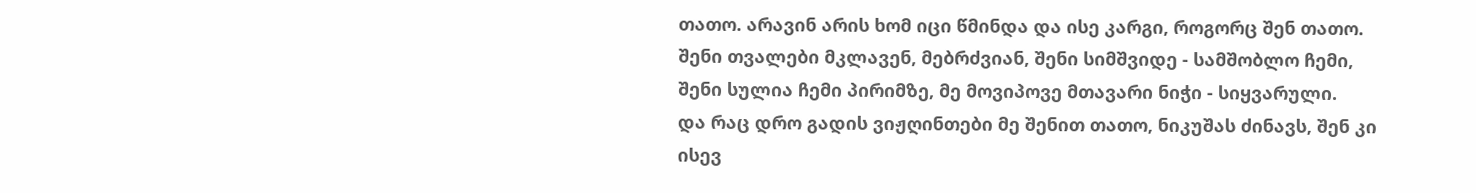თათო. არავინ არის ხომ იცი წმინდა და ისე კარგი, როგორც შენ თათო.
შენი თვალები მკლავენ, მებრძვიან, შენი სიმშვიდე - სამშობლო ჩემი, შენი სულია ჩემი პირიმზე, მე მოვიპოვე მთავარი ნიჭი - სიყვარული.
და რაც დრო გადის ვიჟღინთები მე შენით თათო, ნიკუშას ძინავს, შენ კი ისევ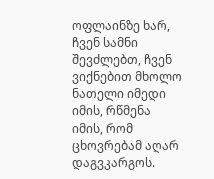ოფლაინზე ხარ, ჩვენ სამნი შევძლებთ, ჩვენ ვიქნებით მხოლო ნათელი იმედი იმის, რწმენა იმის, რომ ცხოვრებამ აღარ დაგვკარგოს.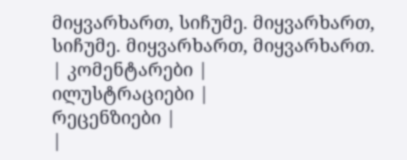მიყვარხართ, სიჩუმე. მიყვარხართ, სიჩუმე. მიყვარხართ, მიყვარხართ.
| კომენტარები |
ილუსტრაციები |
რეცენზიები |
|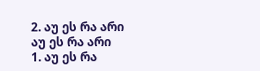2. აუ ეს რა არი აუ ეს რა არი
1. აუ ეს რა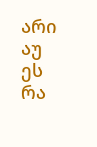არი აუ ეს რა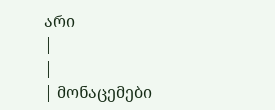არი
|
|
| მონაცემები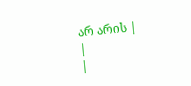არ არის |
|
|